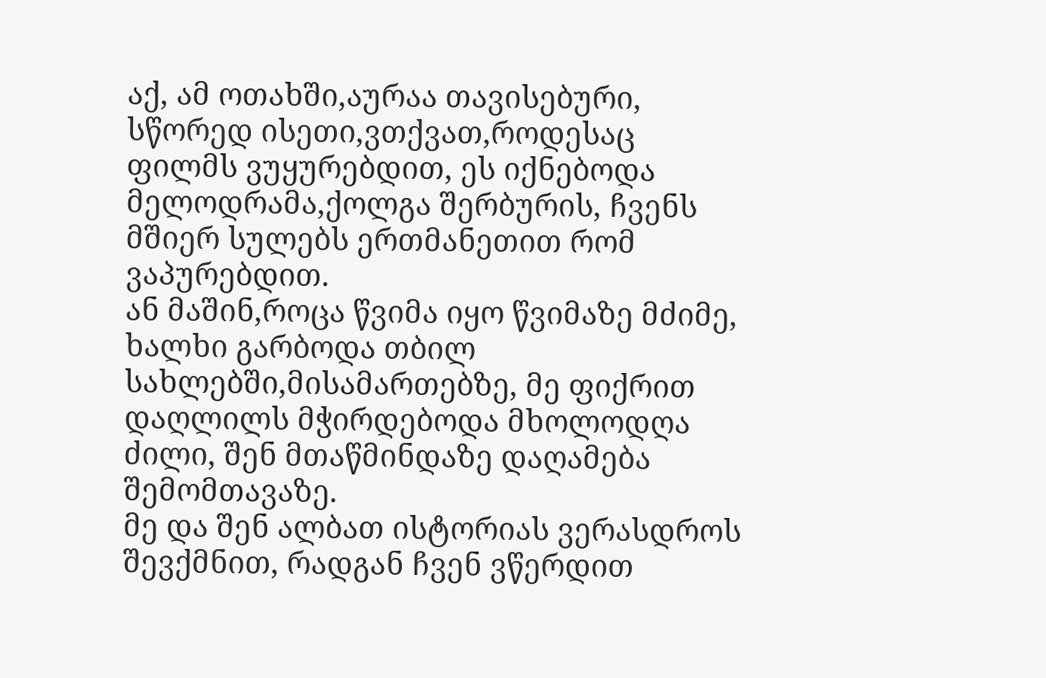აქ, ამ ოთახში,აურაა თავისებური, სწორედ ისეთი,ვთქვათ,როდესაც ფილმს ვუყურებდით, ეს იქნებოდა მელოდრამა,ქოლგა შერბურის, ჩვენს მშიერ სულებს ერთმანეთით რომ ვაპურებდით.
ან მაშინ,როცა წვიმა იყო წვიმაზე მძიმე, ხალხი გარბოდა თბილ სახლებში,მისამართებზე, მე ფიქრით დაღლილს მჭირდებოდა მხოლოდღა ძილი, შენ მთაწმინდაზე დაღამება შემომთავაზე.
მე და შენ ალბათ ისტორიას ვერასდროს შევქმნით, რადგან ჩვენ ვწერდით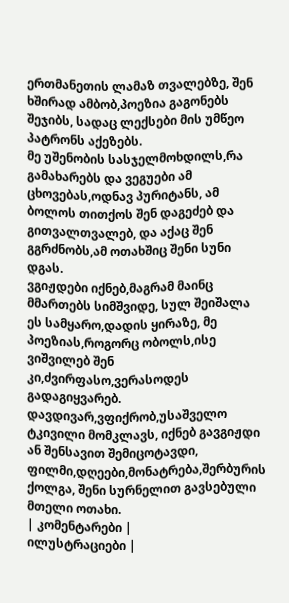ერთმანეთის ლამაზ თვალებზე, შენ ხშირად ამბობ,პოეზია გაგონებს შეჯიბს, სადაც ლექსები მის უმწეო პატრონს აქეზებს.
მე უშენობის სასჯელმოხდილს,რა გამახარებს და ვეგუები ამ ცხოვებას,ოდნავ პურიტანს, ამ ბოლოს თითქოს შენ დაგეძებ და გითვალთვალებ, და აქაც შენ გგრძნობს,ამ ოთახშიც შენი სუნი დგას.
ვგიჟდები იქნებ,მაგრამ მაინც მმართებს სიმშვიდე, სულ შეიშალა ეს სამყარო,დადის ყირაზე, მე პოეზიას,როგორც ობოლს,ისე ვიშვილებ შენ კი,ძვირფასო,ვერასოდეს გადაგიყვარებ.
დავდივარ,ვფიქრობ,უსაშველო ტკივილი მომკლავს, იქნებ გავგიჟდი ან შენსავით შემიცოტავდი, ფილმი,დღეები,მონატრება,შერბურის ქოლგა, შენი სურნელით გავსებული მთელი ოთახი.
| კომენტარები |
ილუსტრაციები |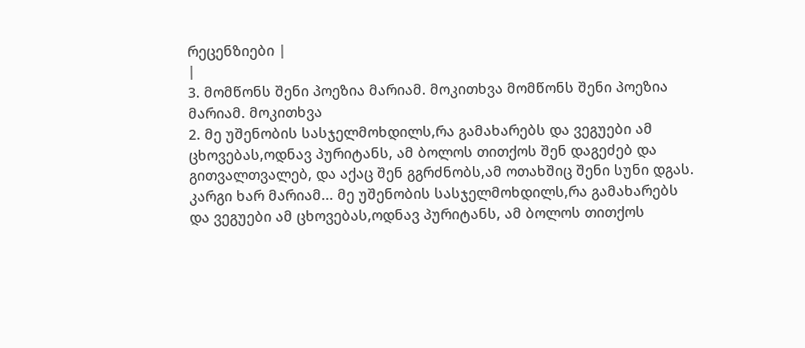რეცენზიები |
|
3. მომწონს შენი პოეზია მარიამ. მოკითხვა მომწონს შენი პოეზია მარიამ. მოკითხვა
2. მე უშენობის სასჯელმოხდილს,რა გამახარებს და ვეგუები ამ ცხოვებას,ოდნავ პურიტანს, ამ ბოლოს თითქოს შენ დაგეძებ და გითვალთვალებ, და აქაც შენ გგრძნობს,ამ ოთახშიც შენი სუნი დგას.
კარგი ხარ მარიამ... მე უშენობის სასჯელმოხდილს,რა გამახარებს და ვეგუები ამ ცხოვებას,ოდნავ პურიტანს, ამ ბოლოს თითქოს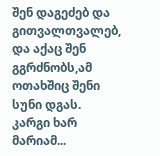შენ დაგეძებ და გითვალთვალებ, და აქაც შენ გგრძნობს,ამ ოთახშიც შენი სუნი დგას.
კარგი ხარ მარიამ...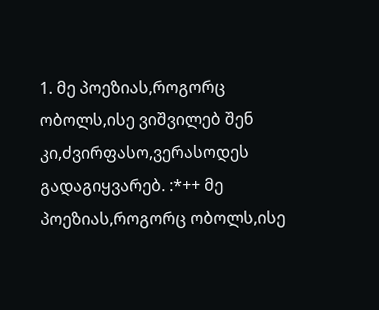1. მე პოეზიას,როგორც ობოლს,ისე ვიშვილებ შენ კი,ძვირფასო,ვერასოდეს გადაგიყვარებ. :*++ მე პოეზიას,როგორც ობოლს,ისე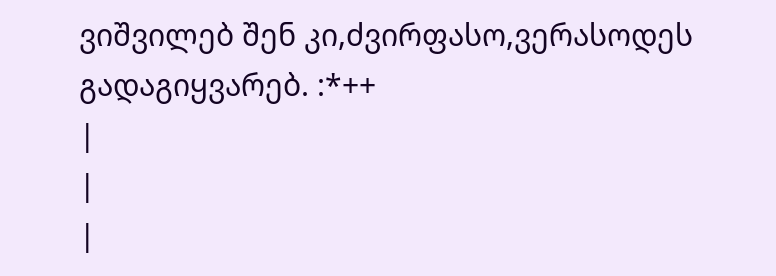ვიშვილებ შენ კი,ძვირფასო,ვერასოდეს გადაგიყვარებ. :*++
|
|
|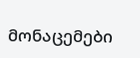მონაცემები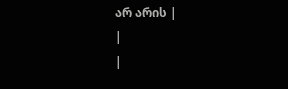არ არის |
|
|